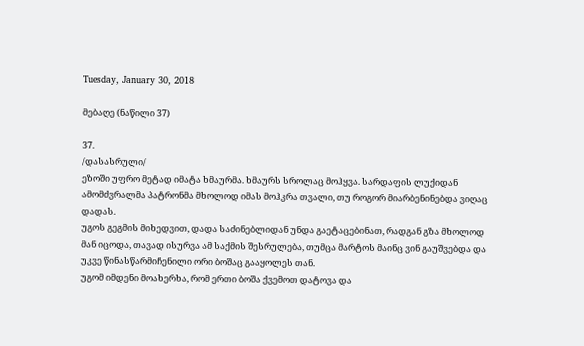Tuesday, January 30, 2018

მებაღე (ნაწილი 37)

37.
/დასასრული/
ეზოში უფრო მეტად იმატა ხმაურმა. ხმაურს სროლაც მოჰყვა. სარდაფის ლუქიდან ამომძვრალმა პატრონმა მხოლოდ იმას მოჰკრა თვალი, თუ როგორ მიარბენინებდა ვიღაც დადას.
უგოს გეგმის მიხედვით, დადა საძინებლიდან უნდა გაეტაცებინათ, რადგან გზა მხოლოდ მან იცოდა, თავად ისურვა ამ საქმის შესრულება, თუმცა მარტოს მაინც ვინ გაუშვებდა და უკვე წინასწარმიჩენილი ორი ბოშაც გააყოლეს თან.
უგომ იმდენი მოახერხა, რომ ერთი ბოშა ქვემოთ დატოვა და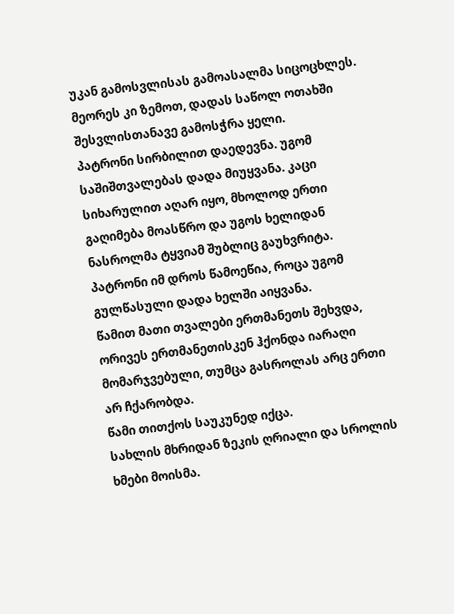უკან გამოსვლისას გამოასალმა სიცოცხლეს. მეორეს კი ზემოთ, დადას საწოლ ოთახში შესვლისთანავე გამოსჭრა ყელი.
პატრონი სირბილით დაედევნა. უგომ საშიშთვალებას დადა მიუყვანა. კაცი სიხარულით აღარ იყო, მხოლოდ ერთი გაღიმება მოასწრო და უგოს ხელიდან ნასროლმა ტყვიამ შუბლიც გაუხვრიტა.
პატრონი იმ დროს წამოეწია, როცა უგომ გულწასული დადა ხელში აიყვანა.
წამით მათი თვალები ერთმანეთს შეხვდა, ორივეს ერთმანეთისკენ ჰქონდა იარაღი მომარჯვებული, თუმცა გასროლას არც ერთი არ ჩქარობდა.
წამი თითქოს საუკუნედ იქცა.
სახლის მხრიდან ზეკის ღრიალი და სროლის ხმები მოისმა.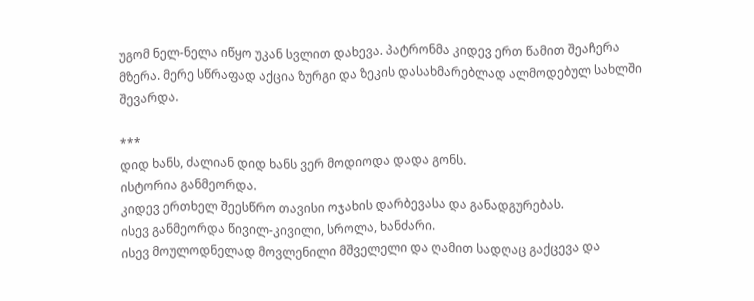უგომ ნელ-ნელა იწყო უკან სვლით დახევა. პატრონმა კიდევ ერთ წამით შეაჩერა მზერა. მერე სწრაფად აქცია ზურგი და ზეკის დასახმარებლად ალმოდებულ სახლში შევარდა.

***
დიდ ხანს, ძალიან დიდ ხანს ვერ მოდიოდა დადა გონს.
ისტორია განმეორდა.
კიდევ ერთხელ შეესწრო თავისი ოჯახის დარბევასა და განადგურებას.
ისევ განმეორდა წივილ-კივილი, სროლა, ხანძარი.
ისევ მოულოდნელად მოვლენილი მშველელი და ღამით სადღაც გაქცევა და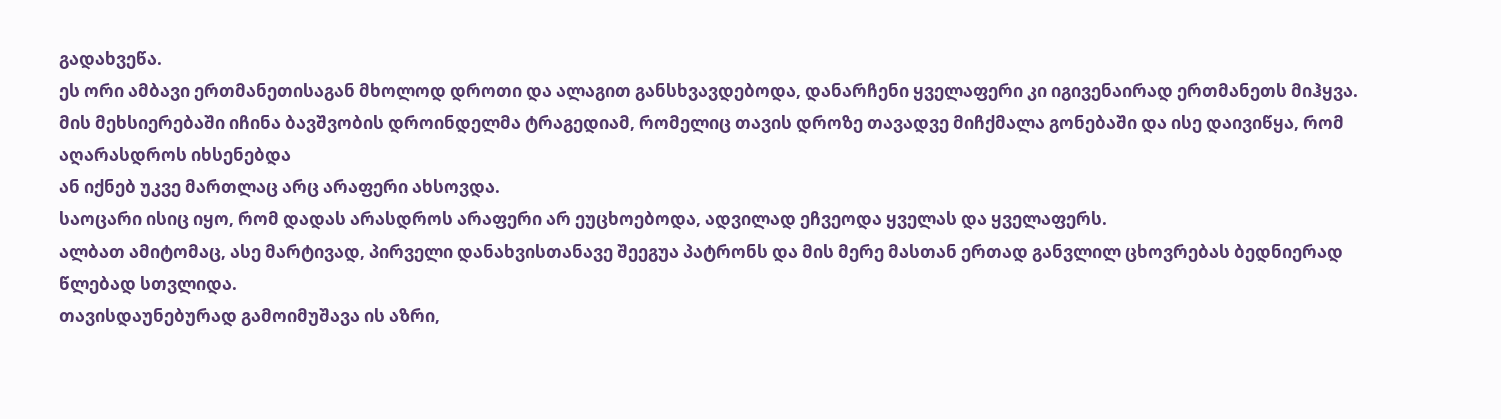გადახვეწა.
ეს ორი ამბავი ერთმანეთისაგან მხოლოდ დროთი და ალაგით განსხვავდებოდა, დანარჩენი ყველაფერი კი იგივენაირად ერთმანეთს მიჰყვა.
მის მეხსიერებაში იჩინა ბავშვობის დროინდელმა ტრაგედიამ, რომელიც თავის დროზე თავადვე მიჩქმალა გონებაში და ისე დაივიწყა, რომ აღარასდროს იხსენებდა
ან იქნებ უკვე მართლაც არც არაფერი ახსოვდა.
საოცარი ისიც იყო, რომ დადას არასდროს არაფერი არ ეუცხოებოდა, ადვილად ეჩვეოდა ყველას და ყველაფერს.
ალბათ ამიტომაც, ასე მარტივად, პირველი დანახვისთანავე შეეგუა პატრონს და მის მერე მასთან ერთად განვლილ ცხოვრებას ბედნიერად წლებად სთვლიდა.
თავისდაუნებურად გამოიმუშავა ის აზრი,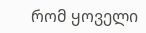რომ ყოველი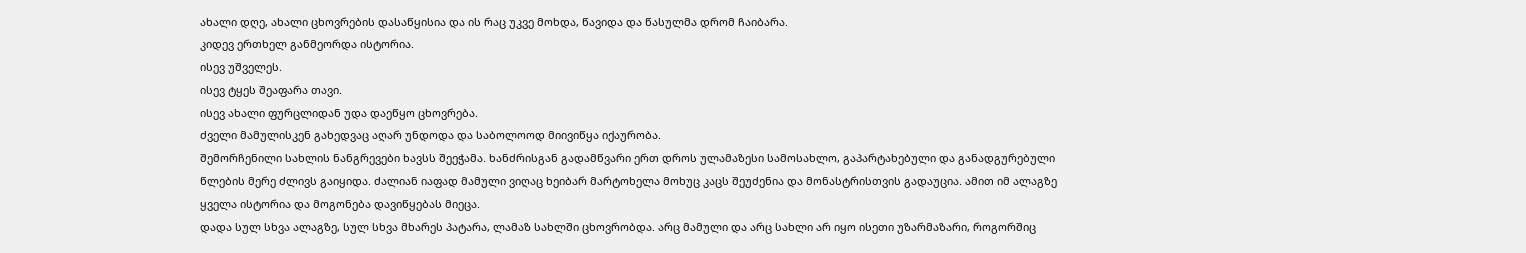ახალი დღე, ახალი ცხოვრების დასაწყისია და ის რაც უკვე მოხდა, წავიდა და წასულმა დრომ ჩაიბარა.
კიდევ ერთხელ განმეორდა ისტორია.
ისევ უშველეს.
ისევ ტყეს შეაფარა თავი.
ისევ ახალი ფურცლიდან უდა დაეწყო ცხოვრება.
ძველი მამულისკენ გახედვაც აღარ უნდოდა და საბოლოოდ მიივიწყა იქაურობა.
შემორჩენილი სახლის ნანგრევები ხავსს შეეჭამა. ხანძრისგან გადამწვარი ერთ დროს ულამაზესი სამოსახლო, გაპარტახებული და განადგურებული წლების მერე ძლივს გაიყიდა. ძალიან იაფად მამული ვიღაც ხეიბარ მარტოხელა მოხუც კაცს შეუძენია და მონასტრისთვის გადაუცია. ამით იმ ალაგზე ყველა ისტორია და მოგონება დავიწყებას მიეცა.
დადა სულ სხვა ალაგზე, სულ სხვა მხარეს პატარა, ლამაზ სახლში ცხოვრობდა. არც მამული და არც სახლი არ იყო ისეთი უზარმაზარი, როგორშიც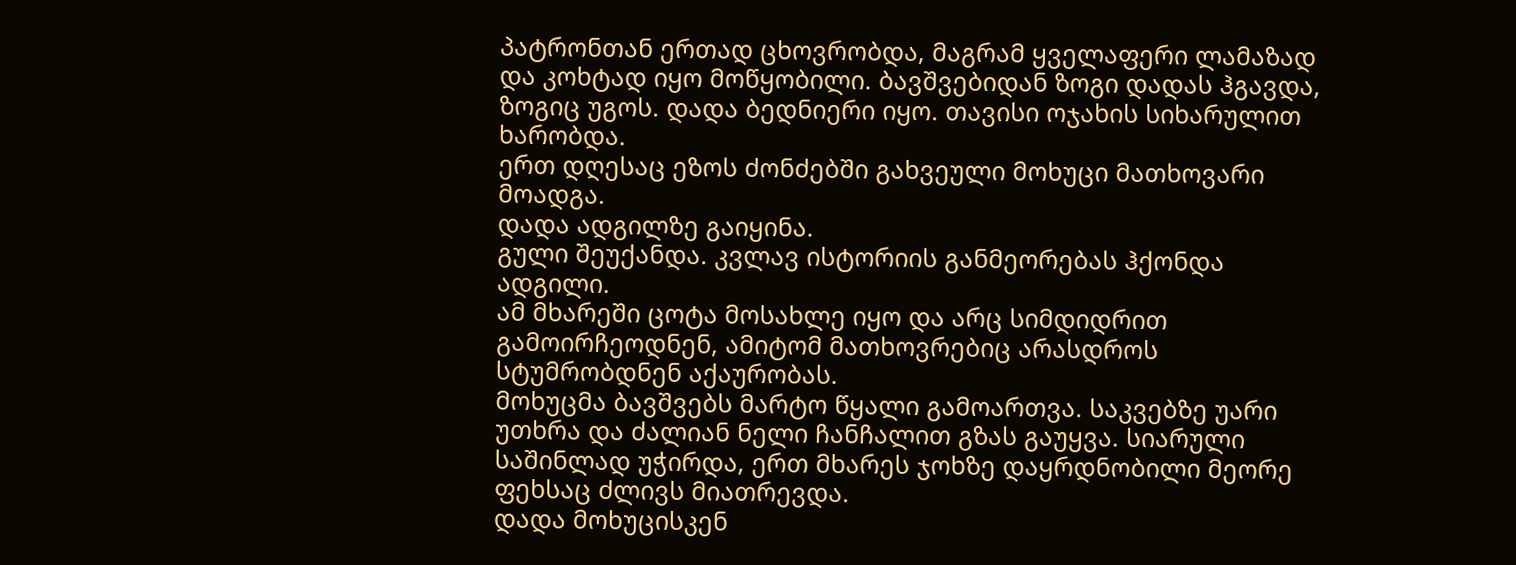პატრონთან ერთად ცხოვრობდა, მაგრამ ყველაფერი ლამაზად და კოხტად იყო მოწყობილი. ბავშვებიდან ზოგი დადას ჰგავდა, ზოგიც უგოს. დადა ბედნიერი იყო. თავისი ოჯახის სიხარულით ხარობდა.
ერთ დღესაც ეზოს ძონძებში გახვეული მოხუცი მათხოვარი მოადგა.
დადა ადგილზე გაიყინა.
გული შეუქანდა. კვლავ ისტორიის განმეორებას ჰქონდა ადგილი.
ამ მხარეში ცოტა მოსახლე იყო და არც სიმდიდრით გამოირჩეოდნენ, ამიტომ მათხოვრებიც არასდროს სტუმრობდნენ აქაურობას.
მოხუცმა ბავშვებს მარტო წყალი გამოართვა. საკვებზე უარი უთხრა და ძალიან ნელი ჩანჩალით გზას გაუყვა. სიარული საშინლად უჭირდა, ერთ მხარეს ჯოხზე დაყრდნობილი მეორე ფეხსაც ძლივს მიათრევდა.
დადა მოხუცისკენ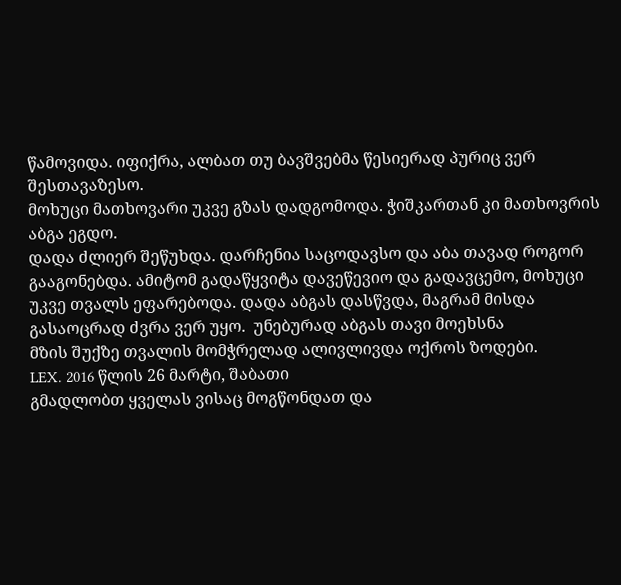წამოვიდა. იფიქრა, ალბათ თუ ბავშვებმა წესიერად პურიც ვერ შესთავაზესო.
მოხუცი მათხოვარი უკვე გზას დადგომოდა. ჭიშკართან კი მათხოვრის აბგა ეგდო.
დადა ძლიერ შეწუხდა. დარჩენია საცოდავსო და აბა თავად როგორ გააგონებდა. ამიტომ გადაწყვიტა დავეწევიო და გადავცემო, მოხუცი უკვე თვალს ეფარებოდა. დადა აბგას დასწვდა, მაგრამ მისდა გასაოცრად ძვრა ვერ უყო.  უნებურად აბგას თავი მოეხსნა
მზის შუქზე თვალის მომჭრელად ალივლივდა ოქროს ზოდები.
LEX. 2016 წლის 26 მარტი, შაბათი
გმადლობთ ყველას ვისაც მოგწონდათ და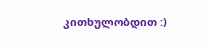კითხულობდით :)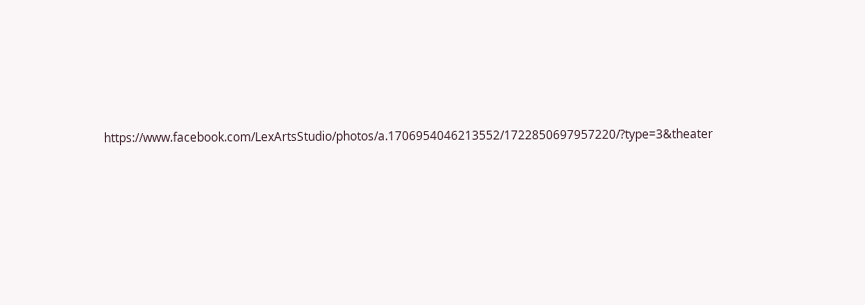https://www.facebook.com/LexArtsStudio/photos/a.1706954046213552/1722850697957220/?type=3&theater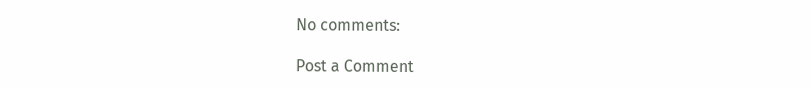No comments:

Post a Comment